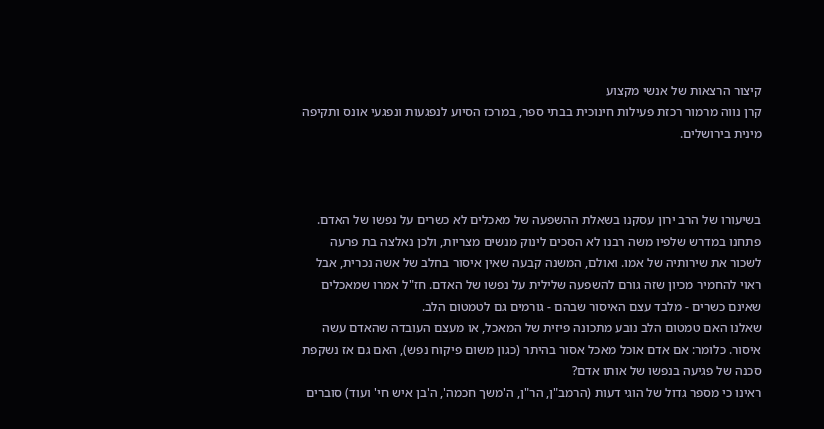קיצור הרצאות של אנשי מקצוע
קרן נווה מרמור רכזת פעילות חינוכית בבתי ספר, במרכז הסיוע לנפגעות ונפגעי אונס ותקיפה מינית בירושלים.



בשיעורו של הרב ירון עסקנו בשאלת ההשפעה של מאכלים לא כשרים על נפשו של האדם.
פתחנו במדרש שלפיו משה רבנו לא הסכים לינוק מנשים מצריות, ולכן נאלצה בת פרעה לשכור את שירותיה של אמו. ואולם, המשנה קבעה שאין איסור בחלב של אשה נכרית, אבל ראוי להחמיר מכיון שזה גורם להשפעה שלילית על נפשו של האדם. חז"ל אמרו שמאכלים שאינם כשרים - מלבד עצם האיסור שבהם - גורמים גם לטמטום הלב.
שאלנו האם טמטום הלב נובע מתכונה פיזית של המאכל, או מעצם העובדה שהאדם עשה איסור. כלומר: אם אדם אוכל מאכל אסור בהיתר (כגון משום פיקוח נפש), האם גם אז נשקפת סכנה של פגיעה בנפשו של אותו אדם?
ראינו כי מספר גדול של הוגי דעות (הרמב"ן, הר"ן, ה'משך חכמה', ה'בן איש חי' ועוד) סוברים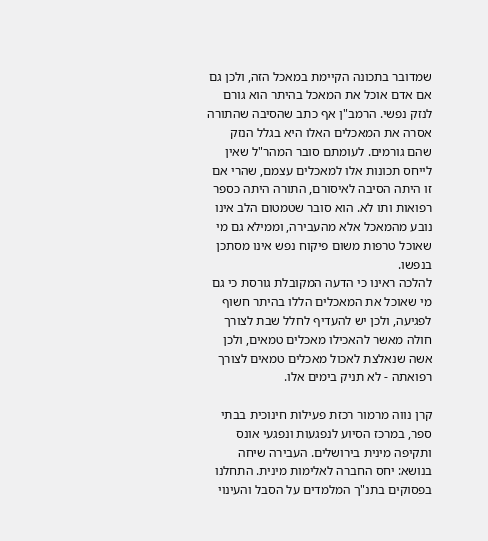שמדובר בתכונה הקיימת במאכל הזה, ולכן גם אם אדם אוכל את המאכל בהיתר הוא גורם לנזק נפשי. הרמב"ן אף כתב שהסיבה שהתורה אסרה את המאכלים האלו היא בגלל הנזק שהם גורמים. לעומתם סובר המהר"ל שאין לייחס תכונות אלו למאכלים עצמם, שהרי אם זו היתה הסיבה לאיסורם, התורה היתה כספר רפואות ותו לא. הוא סובר שטמטום הלב אינו נובע מהמאכל אלא מהעבירה, וממילא גם מי שאוכל טרפות משום פיקוח נפש אינו מסתכן בנפשו.
להלכה ראינו כי הדעה המקובלת גורסת כי גם מי שאוכל את המאכלים הללו בהיתר חשוף לפגיעה, ולכן יש להעדיף לחלל שבת לצורך חולה מאשר להאכילו מאכלים טמאים, ולכן אשה שנאלצת לאכול מאכלים טמאים לצורך רפואתה - לא תניק בימים אלו.

קרן נווה מרמור רכזת פעילות חינוכית בבתי ספר, במרכז הסיוע לנפגעות ונפגעי אונס ותקיפה מינית בירושלים. העבירה שיחה בנושא: יחס החברה לאלימות מינית. התחלנו בפסוקים בתנ"ך המלמדים על הסבל והעינוי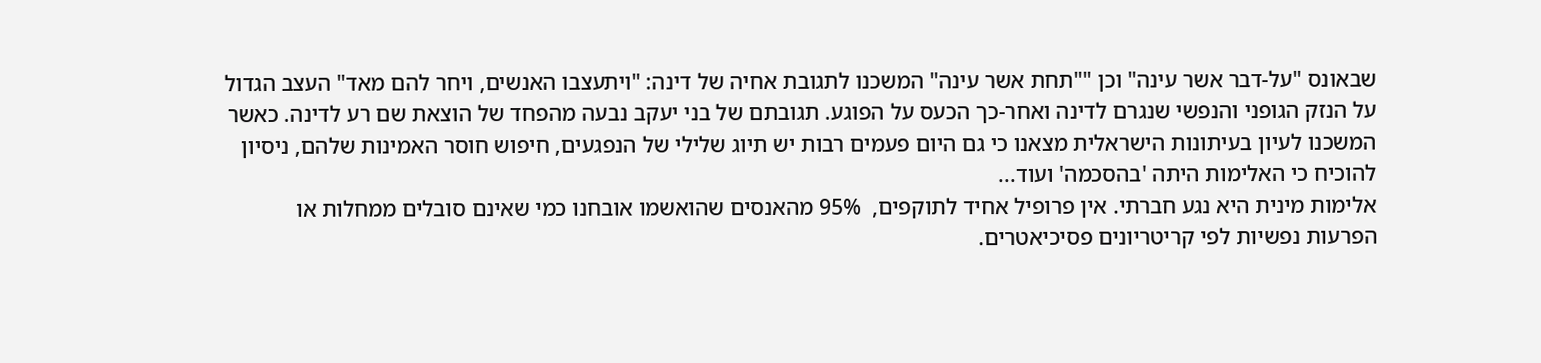שבאונס "על-דבר אשר עינה" וכן ""תחת אשר עינה" המשכנו לתגובת אחיה של דינה: "ויתעצבו האנשים, ויחר להם מאד" העצב הגדול על הנזק הגופני והנפשי שנגרם לדינה ואחר-כך הכעס על הפוגע. תגובתם של בני יעקב נבעה מהפחד של הוצאת שם רע לדינה. כאשר המשכנו לעיון בעיתונות הישראלית מצאנו כי גם היום פעמים רבות יש תיוג שלילי של הנפגעים, חיפוש חוסר האמינות שלהם, ניסיון להוכיח כי האלימות היתה 'בהסכמה' ועוד...
אלימות מינית היא נגע חברתי. אין פרופיל אחיד לתוקפים,  95% מהאנסים שהואשמו אובחנו כמי שאינם סובלים ממחלות או הפרעות נפשיות לפי קריטריונים פסיכיאטרים.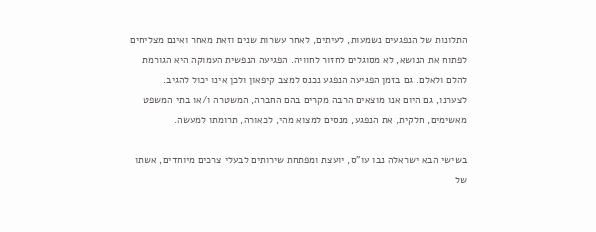התלונות של הנפגעים נשמעות, לעיתים, לאחר עשרות שנים וזאת מאחר ואינם מצליחים לפתוח את הנושא, לא מסוגלים לחזור לחוויה. הפגיעה הנפשית העמוקה היא הגורמת להלם ולאלם. גם בזמן הפגיעה הנפגע נכנס למצב קיפאון ולכן אינו יכול להגיב.
לצערנו, גם היום אנו מוצאים הרבה מקרים בהם החברה, המשטרה ו/או בתי המשפט מאשימים, חלקית, את הנפגע, מנסים למצוא מהי, לכאורה, תרומתו למעשה.

בשישי הבא ישראלה נבו עו"ס, יועצת ומפתחת שירותים לבעלי צרכים מיוחדים, אשתו של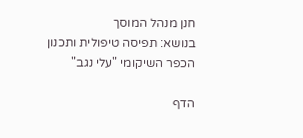חנן מנהל המוסך
בנושא: תפיסה טיפולית ותכנון הכפר השיקומי "עלי נגב"

הדף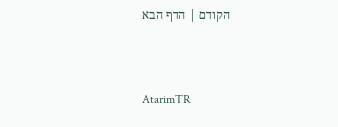הקודם | הדף הבא



AtarimTR